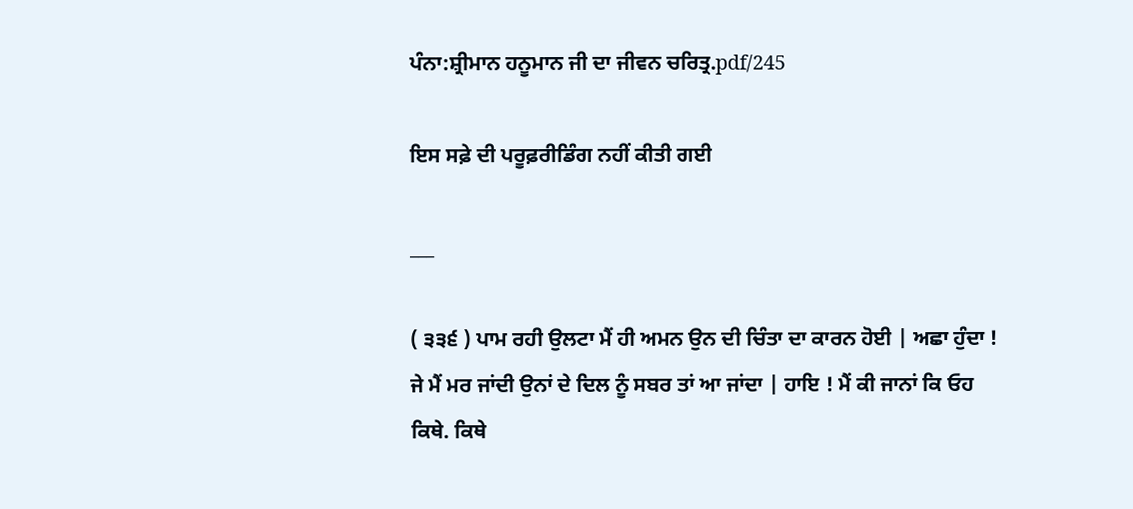ਪੰਨਾ:ਸ਼੍ਰੀਮਾਨ ਹਨੂਮਾਨ ਜੀ ਦਾ ਜੀਵਨ ਚਰਿਤ੍ਰ.pdf/245

ਇਸ ਸਫ਼ੇ ਦੀ ਪਰੂਫ਼ਰੀਡਿੰਗ ਨਹੀਂ ਕੀਤੀ ਗਈ

___

( ੩੩੬ ) ਪਾਮ ਰਹੀ ਉਲਟਾ ਮੈਂ ਹੀ ਅਮਨ ਉਨ ਦੀ ਚਿੰਤਾ ਦਾ ਕਾਰਨ ਹੋਈ | ਅਛਾ ਹੁੰਦਾ ! ਜੇ ਮੈਂ ਮਰ ਜਾਂਦੀ ਉਨਾਂ ਦੇ ਦਿਲ ਨੂੰ ਸਬਰ ਤਾਂ ਆ ਜਾਂਦਾ | ਹਾਇ ! ਮੈਂ ਕੀ ਜਾਨਾਂ ਕਿ ਓਹ ਕਿਥੇ. ਕਿਥੇ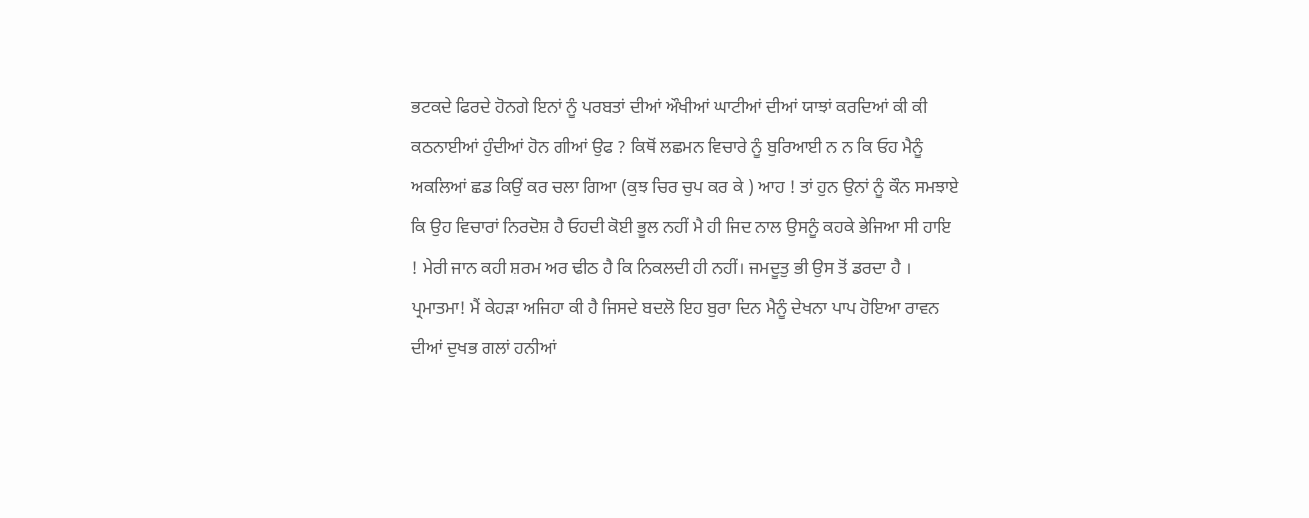ਭਟਕਦੇ ਫਿਰਦੇ ਹੋਨਗੇ ਇਨਾਂ ਨੂੰ ਪਰਬਤਾਂ ਦੀਆਂ ਔਖੀਆਂ ਘਾਟੀਆਂ ਦੀਆਂ ਯਾਝਾਂ ਕਰਦਿਆਂ ਕੀ ਕੀ ਕਠਨਾਈਆਂ ਹੁੰਦੀਆਂ ਹੋਨ ਗੀਆਂ ਉਫ ? ਕਿਥੋਂ ਲਛਮਨ ਵਿਚਾਰੇ ਨੂੰ ਬੁਰਿਆਈ ਨ ਨ ਕਿ ਓਹ ਮੈਨੂੰ ਅਕਲਿਆਂ ਛਡ ਕਿਉਂ ਕਰ ਚਲਾ ਗਿਆ (ਕੁਝ ਚਿਰ ਚੁਪ ਕਰ ਕੇ ) ਆਹ ! ਤਾਂ ਹੁਨ ਉਨਾਂ ਨੂੰ ਕੌਨ ਸਮਝਾਏ ਕਿ ਉਹ ਵਿਚਾਰਾਂ ਨਿਰਦੋਸ਼ ਹੈ ਓਹਦੀ ਕੋਈ ਭੂਲ ਨਹੀਂ ਮੈ ਹੀ ਜਿਦ ਨਾਲ ਉਸਨੂੰ ਕਹਕੇ ਭੇਜਿਆ ਸੀ ਹਾਇ ! ਮੇਰੀ ਜਾਨ ਕਹੀ ਸ਼ਰਮ ਅਰ ਢੀਠ ਹੈ ਕਿ ਨਿਕਲਦੀ ਹੀ ਨਹੀਂ। ਜਮਦੂਤੁ ਭੀ ਉਸ ਤੋਂ ਡਰਦਾ ਹੈ । ਪ੍ਰਮਾਤਮਾ! ਮੈਂ ਕੇਹੜਾ ਅਜਿਹਾ ਕੀ ਹੈ ਜਿਸਦੇ ਬਦਲੋ ਇਹ ਬੁਰਾ ਦਿਨ ਮੈਨੂੰ ਦੇਖਨਾ ਪਾਪ ਹੋਇਆ ਰਾਵਨ ਦੀਆਂ ਦੁਖਭ ਗਲਾਂ ਹਨੀਆਂ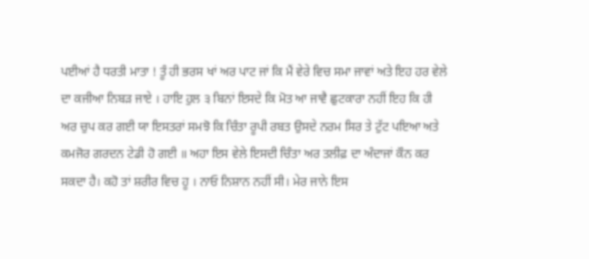ਪਈਆਂ ਹੈ ਧਰਤੀ ਮਾਤਾ ! ਤੂੰ ਹੀ ਭਰਸ ਖਾਂ ਅਰ ਪਾਟ ਜਾਂ ਕਿ ਮੈਂ ਵੇਰੇ ਵਿਚ ਸਮਾ ਜਾਵਾਂ ਅਤੇ ਇਹ ਹਰ ਵੇਲੇ ਦਾ ਕਜੀਆ ਨਿਬੜ ਜਾਏ । ਹਾਇ ਹੁਲ ੩ ਬਿਨਾਂ ਇਸਦੇ ਕਿ ਮੋਤ ਆ ਜਾਵੈ ਛੁਟਕਾਰਾ ਨਹੀਂ ਇਹ ਕਿ ਹੀ ਅਰ ਚੁਪ ਕਰ ਗਈ ਯਾ ਇਸਤਰਾਂ ਸਮਝੋ ਕਿ ਚਿੰਤਾ ਰੂਪੀ ਰਬਤ ਉਸਦੇ ਨਰਮ ਸਿਰ ਤੇ ਟੁੱਟ ਪਇਆ ਅਤੇ ਕਮਜੋਰ ਗਰਦਨ ਟੇਡੀ ਹੋ ਗਈ ॥ ਅਹਾ ਇਸ ਵੇਲੇ ਇਸਦੀ ਚਿੰਤਾ ਅਰ ਤਲੀਫ਼ ਦਾ ਅੰਦਾਜਾਂ ਕੌਨ ਕਰ ਸਕਦਾ ਹੈ। ਕਹੋ ਤਾਂ ਸ਼ਰੀਰ ਵਿਚ ਹੂ । ਨਾਓ ਨਿਸ਼ਾਨ ਨਹੀਂ ਸੀ। ਮੇਰ ਜਾਨੇ ਇਸ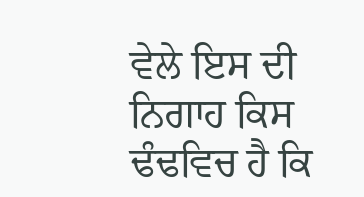ਵੇਲੇ ਇਸ ਦੀ ਨਿਗਾਹ ਕਿਸ ਢੰਢਵਿਚ ਹੈ ਕਿ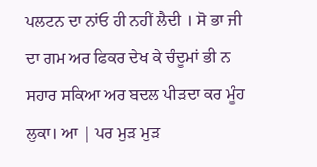ਪਲਟਨ ਦਾ ਨਾਂਓ ਹੀ ਨਹੀਂ ਲੈਦੀ । ਸੋ ਭਾ ਜੀ ਦਾ ਗਮ ਅਰ ਫਿਕਰ ਦੇਖ ਕੇ ਚੰਦੂਮਾਂ ਭੀ ਨ ਸਹਾਰ ਸਕਿਆ ਅਰ ਬਦਲ ਪੀੜਦਾ ਕਰ ਮੂੰਹ ਲੁਕਾ। ਆ | ਪਰ ਮੁੜ ਮੁੜ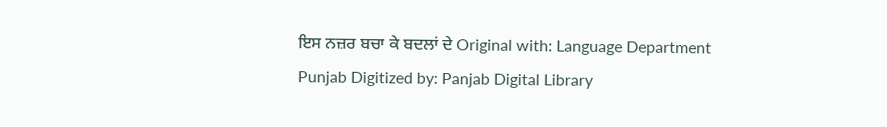ਇਸ ਨਜ਼ਰ ਬਚਾ ਕੇ ਬਦਲਾਂ ਦੇ Original with: Language Department Punjab Digitized by: Panjab Digital Library